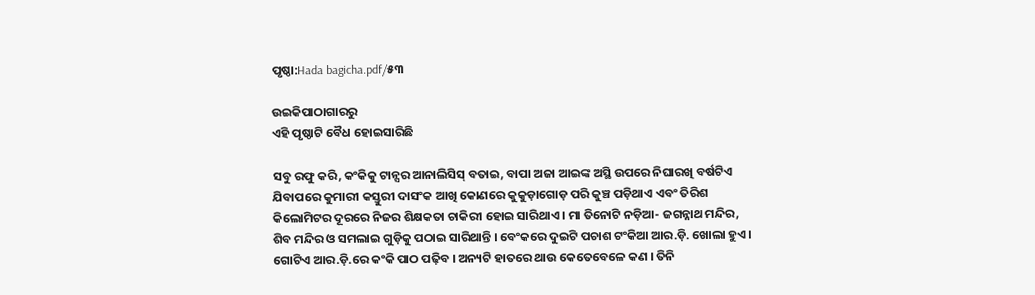ପୃଷ୍ଠା:Hada bagicha.pdf/୫୩

ଉଇକିପାଠାଗାର‌ରୁ
ଏହି ପୃଷ୍ଠାଟି ବୈଧ ହୋଇସାରିଛି

ସବୁ ରଫୁ କରି, କଂକିକୁ ଟାନ୍ସର ଆନାଲିସିସ୍ ବତାଇ, ବାପା ଅଜା ଆଇଙ୍କ ଅସ୍ଥି ଉପରେ ନିଘାରଖି ବର୍ଷଟିଏ ଯିବାପରେ କୁମାରୀ କସ୍ତୁରୀ ଦାସଂକ ଆଖି କୋଣରେ କୁକୁଡ଼ାଗୋଡ଼ ପରି କୁଞ୍ଚ ପଡ଼ିଥାଏ ଏବଂ ତିରିଶ କିଲୋମିଟର ଦୂରରେ ନିଜର ଶିକ୍ଷକତା ଚାକିରୀ ହୋଇ ସାରିଥାଏ । ମା ତିନୋଟି ନଡ଼ିଆ- ଜଗନ୍ନାଥ ମନ୍ଦିର, ଶିବ ମନ୍ଦିର ଓ ସମଲାଇ ଗୁଡ଼ିକୁ ପଠାଇ ସାରିଥାନ୍ତି । ବେଂକରେ ଦୁଇଟି ପଚାଶ ଟଂକିଆ ଆର.ଡ଼ି. ଖୋଲା ହୁଏ । ଗୋଟିଏ ଆର.ଡ଼ି.ରେ କଂକି ପାଠ ପଢ଼ିବ । ଅନ୍ୟଟି ହାତରେ ଥାଉ କେତେବେଳେ କଣ । ତିନି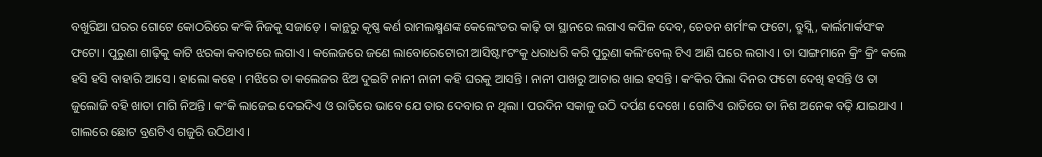ବଖୁରିଆ ଘରର ଗୋଟେ କୋଠରିରେ କଂକି ନିଜକୁ ସଜାଡ଼େ । କାନ୍ଥରୁ କୃଷ୍ଣ କର୍ଣ ରାମଲକ୍ଷ୍ମଣଙ୍କ କେଲେଂଡର କାଢ଼ି ତା ସ୍ଥାନରେ ଲଗାଏ କପିଳ ଦେବ, ଚେତନ ଶର୍ମାଂକ ଫଟୋ, ବ୍ରୁସ୍ଲି, କାର୍ଲମାର୍କସଂକ ଫଟୋ । ପୁରୁଣା ଶାଢ଼ିକୁ କାଟି ଝରକା କବାଟରେ ଲଗାଏ । କଲେଜରେ ଜଣେ ଲାବୋରେଟୋରୀ ଆସିଷ୍ଟାଂଟଂକୁ ଧରାଧରି କରି ପୁରୁଣା କଲିଂବେଲ୍ ଟିଏ ଆଣି ଘରେ ଲଗାଏ । ତା ସାଙ୍ଗମାନେ କ୍ରିଂ କ୍ରିଂ କଲେ ହସି ହସି ବାହାରି ଆସେ । ହାଲୋ କହେ । ମଝିରେ ତା କଲେଜର ଝିଅ ଦୁଇଟି ନାନୀ ନାନୀ କହି ଘରକୁ ଆସନ୍ତି । ନାନୀ ପାଖରୁ ଆଚାର ଖାଇ ହସନ୍ତି । କଂକିର ପିଲା ଦିନର ଫଟୋ ଦେଖି ହସନ୍ତି ଓ ତା ଜୁଲୋଜି ବହି ଖାତା ମାଗି ନିଅନ୍ତି । କଂକି ଲାଜେଇ ଦେଇଦିଏ ଓ ରାତିରେ ଭାବେ ଯେ ତାର ଦେବାର ନ ଥିଲା । ପରଦିନ ସକାଳୁ ଉଠି ଦର୍ପଣ ଦେଖେ । ଗୋଟିଏ ରାତିରେ ତା ନିଶ ଅନେକ ବଢ଼ି ଯାଇଥାଏ । ଗାଲରେ ଛୋଟ ବ୍ରଣଟିଏ ଗଜୁରି ଉଠିଥାଏ ।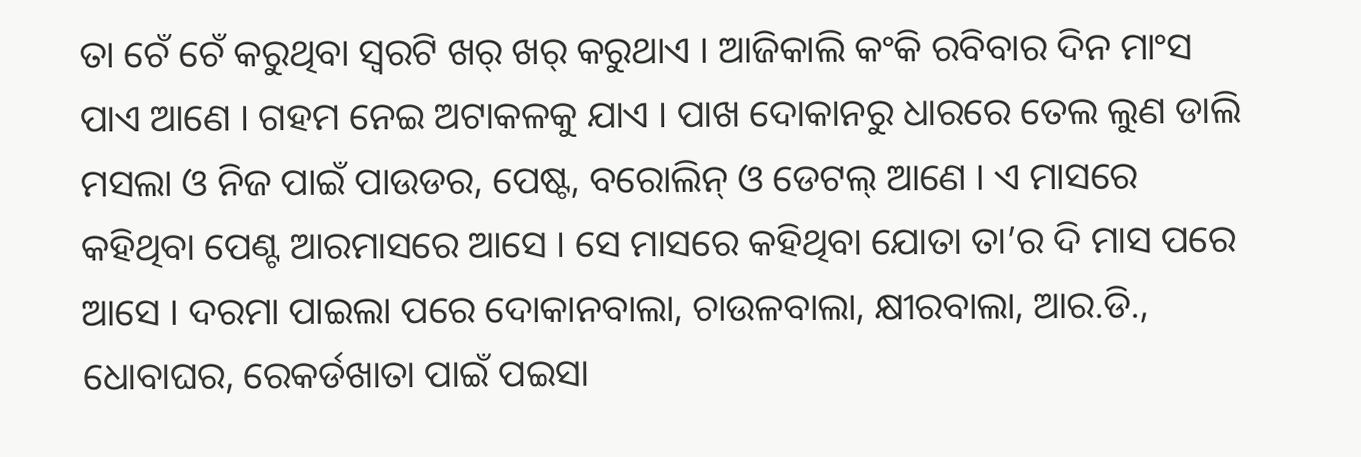ତା ଚେଁ ଚେଁ କରୁଥିବା ସ୍ୱରଟି ଖର୍ ଖର୍ କରୁଥାଏ । ଆଜିକାଲି କଂକି ରବିବାର ଦିନ ମାଂସ ପାଏ ଆଣେ । ଗହମ ନେଇ ଅଟାକଳକୁ ଯାଏ । ପାଖ ଦୋକାନରୁ ଧାରରେ ତେଲ ଲୁଣ ଡାଲି ମସଲା ଓ ନିଜ ପାଇଁ ପାଉଡର, ପେଷ୍ଟ, ବରୋଲିନ୍ ଓ ଡେଟଲ୍ ଆଣେ । ଏ ମାସରେ କହିଥିବା ପେଣ୍ଟ ଆରମାସରେ ଆସେ । ସେ ମାସରେ କହିଥିବା ଯୋତା ତା’ର ଦି ମାସ ପରେ ଆସେ । ଦରମା ପାଇଲା ପରେ ଦୋକାନବାଲା, ଚାଉଳବାଲା, କ୍ଷୀରବାଲା, ଆର.ଡି., ଧୋବାଘର, ରେକର୍ଡଖାତା ପାଇଁ ପଇସା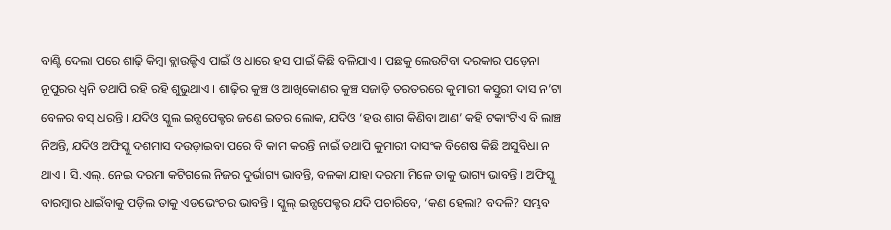ବାଣ୍ଟି ଦେଲା ପରେ ଶାଢ଼ି କିମ୍ବା ବ୍ଲାଉଜ୍ଟିଏ ପାଇଁ ଓ ଧାରେ ହସ ପାଇଁ କିଛି ବଳିଯାଏ । ପଛକୁ ଲେଉଟିବା ଦରକାର ପଡ଼େନା ନୂପୁରର ଧ୍ୱନି ତଥାପି ରହି ରହି ଶୁଭୁଥାଏ । ଶାଢ଼ିର କୁଞ୍ଚ ଓ ଆଖିକୋଣର କୁଞ୍ଚ ସଜାଡ଼ି ତରତରରେ କୁମାରୀ କସ୍ତୁରୀ ଦାସ ନ’ଟା ବେଳର ବସ୍ ଧରନ୍ତି । ଯଦିଓ ସ୍କୁଲ ଇନ୍ସପେକ୍ଟର ଜଣେ ଇତର ଲୋକ, ଯଦିଓ ‘ହଉ ଶାଗ କିଣିବା ଆଣ’ କହି ଟକାଂଟିଏ ବି ଲାଞ୍ଚ ନିଅନ୍ତି, ଯଦିଓ ଅଫିସ୍କୁ ଦଶମାସ ଦଉଡ଼ାଇବା ପରେ ବି କାମ କରନ୍ତି ନାଇଁ ତଥାପି କୁମାରୀ ଦାସଂକ ବିଶେଷ କିଛି ଅସୁବିଧା ନ ଥାଏ । ସି.ଏଲ୍. ନେଇ ଦରମା କଟିଗଲେ ନିଜର ଦୁର୍ଭାଗ୍ୟ ଭାବନ୍ତି, ବଳକା ଯାହା ଦରମା ମିଳେ ତାକୁ ଭାଗ୍ୟ ଭାବନ୍ତି । ଅଫିସ୍କୁ ବାରମ୍ବାର ଧାଇଁବାକୁ ପଡ଼ିଲ ତାକୁ ଏଡଭେଂଚର ଭାବନ୍ତି । ସ୍କୁଲ୍ ଇନ୍ସପେକ୍ଟର ଯଦି ପଚାରିବେ, ‘କଣ ହେଲା? ବଦଳି? ସମ୍ଭବ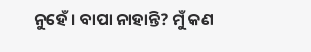ନୁହେଁ । ବାପା ନାହାନ୍ତି? ମୁଁ କଣ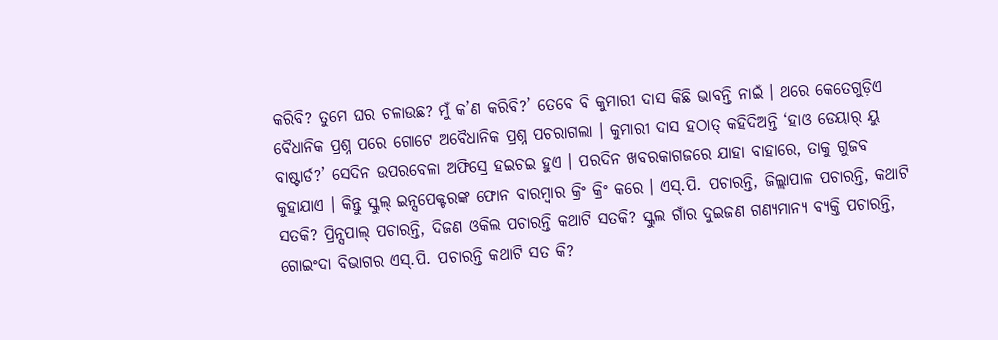କରିବି? ତୁମେ ଘର ଚଳାଉଛ? ମୁଁ କ’ଣ କରିବି?’ ତେବେ ବି କୁମାରୀ ଦାସ କିଛି ଭାବନ୍ତି ନାଇଁ । ଥରେ କେତେଗୁଡ଼ିଏ ବୈଧାନିକ ପ୍ରଶ୍ନ ପରେ ଗୋଟେ ଅବୈଧାନିକ ପ୍ରଶ୍ନ ପଚରାଗଲା । କୁମାରୀ ଦାସ ହଠାତ୍ କହିଦିଅନ୍ତି ‘ହାଓ ଡେୟାର୍ ୟୁ ବାଷ୍ଟାର୍ଡ?’ ସେଦିନ ଉପରବେଳା ଅଫିସ୍ରେ ହଇଚଇ ହୁଏ । ପରଦିନ ଖବରକାଗଜରେ ଯାହା ବାହାରେ, ତାକୁ ଗୁଜବ କୁହାଯାଏ । କିନ୍ତୁ ସ୍କୁଲ୍ ଇନ୍ସପେକ୍ଟରଙ୍କ ଫୋନ ବାରମ୍ବାର କ୍ରିଂ କ୍ରିଂ କରେ । ଏସ୍.ପି. ପଚାରନ୍ତି, ଜିଲ୍ଲାପାଳ ପଚାରନ୍ତି, କଥାଟି ସତକି? ପ୍ରିନ୍ସପାଲ୍ ପଚାରନ୍ତି, ଦିଜଣ ଓକିଲ ପଚାରନ୍ତି କଥାଟି ସତକି? ସ୍କୁଲ ଗାଁର ଦୁଇଜଣ ଗଣ୍ୟମାନ୍ୟ ବ୍ୟକ୍ତି ପଚାରନ୍ତି, ଗୋଇଂଦା ବିଭାଗର ଏସ୍.ପି. ପଚାରନ୍ତି କଥାଟି ସତ କି?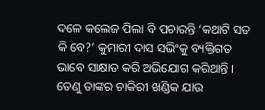ଦଳେ କଲେଜ ପିଲା ବି ପଚାରନ୍ତି ‘କଥାଟି ସତ କି ବେ?’ କୁମାରୀ ଦାସ ସଭିଂକୁ ବ୍ୟକ୍ତିଗତ ଭାବେ ସାକ୍ଷାତ କରି ଅଭିଯୋଗ କରିଥାନ୍ତି । ତେଣୁ ତାଙ୍କର ଚାକିରୀ ଖଣ୍ଡିକ ଯାଉ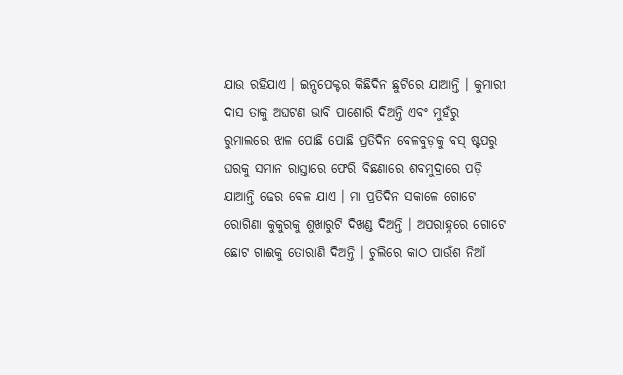ଯାଉ ରହିଯାଏ । ଇନ୍ସପେକ୍ଟର କିଛିଦିନ ଛୁଟିରେ ଯାଆନ୍ତି । କୁମାରୀ ଦାସ ତାକୁ ଅଘଟଣ ଭାବି ପାଶୋରି ଦିଅନ୍ତି ଏବଂ ମୁହଁରୁ ରୁମାଲରେ ଝାଳ ପୋଛି ପୋଛି ପ୍ରତିଦିନ ବେଳବୁଡ଼କୁ ବସ୍ ଷ୍ଟପରୁ ଘରକୁ ସମାନ ରାସ୍ତାରେ ଫେରି ବିଛଣାରେ ଶବମୁଦ୍ରାରେ ପଡ଼ି ଯାଆନ୍ତି ଢେର ବେଳ ଯାଏ । ମା ପ୍ରତିଦିନ ସକାଳେ ଗୋଟେ ରୋଗିଣା କୁକୁରକୁ ଶୁଖାରୁଟି ଦିଖଣ୍ଡ ଦିଅନ୍ତି । ଅପରାହ୍ନରେ ଗୋଟେ ଛୋଟ ଗାଈକୁ ତୋରାଣି ଦିଅନ୍ତି । ଚୁଲିରେ କାଠ ପାଉଁଶ ନିଆଁ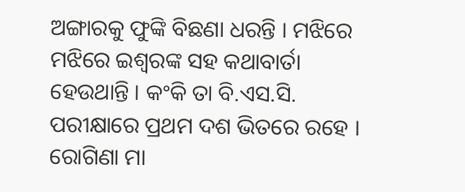ଅଙ୍ଗାରକୁ ଫୁଙ୍କି ବିଛଣା ଧରନ୍ତି । ମଝିରେ ମଝିରେ ଇଶ୍ୱରଙ୍କ ସହ କଥାବାର୍ତା ହେଉଥାନ୍ତି । କଂକି ତା ବି.ଏସ.ସି. ପରୀକ୍ଷାରେ ପ୍ରଥମ ଦଶ ଭିତରେ ରହେ । ରୋଗିଣା ମା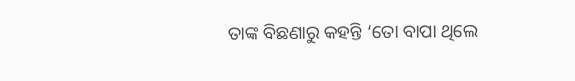ତାଙ୍କ ବିଛଣାରୁ କହନ୍ତି ‘ତୋ ବାପା ଥିଲେ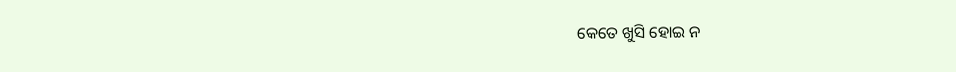କେତେ ଖୁସି ହୋଇ ନ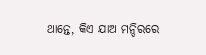ଥାନ୍ତେ, କିଏ ଯାଅ ମନ୍ଦିରରେ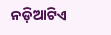ନଡ଼ିଆଟିଏ